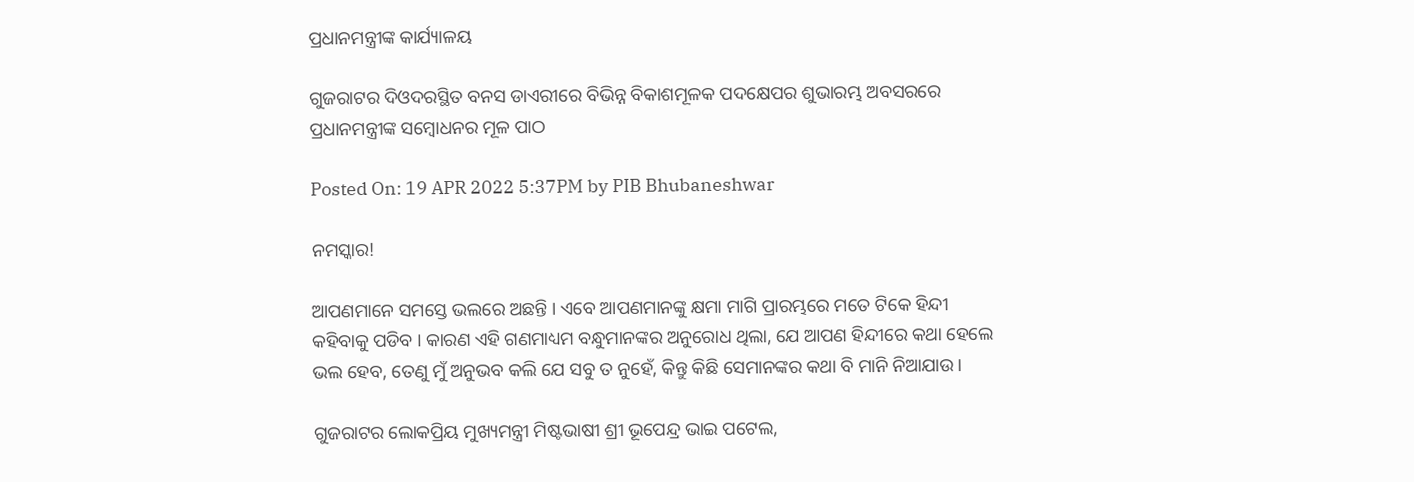ପ୍ରଧାନମନ୍ତ୍ରୀଙ୍କ କାର୍ଯ୍ୟାଳୟ

ଗୁଜରାଟର ଦିଓଦରସ୍ଥିତ ବନସ ଡାଏରୀରେ ବିଭିନ୍ନ ବିକାଶମୂଳକ ପଦକ୍ଷେପର ଶୁଭାରମ୍ଭ ଅବସରରେ ପ୍ରଧାନମନ୍ତ୍ରୀଙ୍କ ସମ୍ବୋଧନର ମୂଳ ପାଠ

Posted On: 19 APR 2022 5:37PM by PIB Bhubaneshwar

ନମସ୍କାର!

ଆପଣମାନେ ସମସ୍ତେ ଭଲରେ ଅଛନ୍ତି । ଏବେ ଆପଣମାନଙ୍କୁ କ୍ଷମା ମାଗି ପ୍ରାରମ୍ଭରେ ମତେ ଟିକେ ହିନ୍ଦୀ କହିବାକୁ ପଡିବ । କାରଣ ଏହି ଗଣମାଧ୍ୟମ ବନ୍ଧୁମାନଙ୍କର ଅନୁରୋଧ ଥିଲା, ଯେ ଆପଣ ହିନ୍ଦୀରେ କଥା ହେଲେ ଭଲ ହେବ, ତେଣୁ ମୁଁ ଅନୁଭବ କଲି ଯେ ସବୁ ତ ନୁହେଁ, କିନ୍ତୁ କିଛି ସେମାନଙ୍କର କଥା ବି ମାନି ନିଆଯାଉ ।

ଗୁଜରାଟର ଲୋକପ୍ରିୟ ମୁଖ୍ୟମନ୍ତ୍ରୀ ମିଷ୍ଟଭାଷୀ ଶ୍ରୀ ଭୂପେନ୍ଦ୍ର ଭାଇ ପଟେଲ,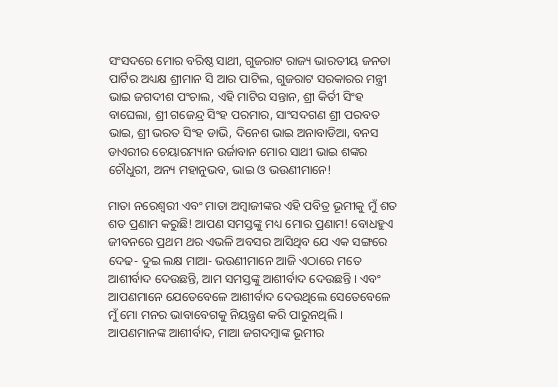ସଂସଦରେ ମୋର ବରିଷ୍ଠ ସାଥୀ, ଗୁଜରାଟ ରାଜ୍ୟ ଭାରତୀୟ ଜନତା ପାର୍ଟିର ଅଧ୍ୟକ୍ଷ ଶ୍ରୀମାନ ସି ଆର ପାଟିଲ, ଗୁଜରାଟ ସରକାରର ମନ୍ତ୍ରୀ ଭାଇ ଜଗଦୀଶ ପଂଚାଲ, ଏହି ମାଟିର ସନ୍ତାନ, ଶ୍ରୀ କିର୍ତୀ ସିଂହ ବାଘେଲା, ଶ୍ରୀ ଗଜେନ୍ଦ୍ର ସିଂହ ପରମାର, ସାଂସଦଗଣ ଶ୍ରୀ ପରବତ ଭାଇ, ଶ୍ରୀ ଭରତ ସିଂହ ଡାଭି, ଦିନେଶ ଭାଇ ଅନାବାଡିଆ, ବନସ ଡାଏରୀର ଚେୟାରମ୍ୟାନ ଉର୍ଜାବାନ ମୋର ସାଥୀ ଭାଇ ଶଙ୍କର ଚୌଧୁରୀ, ଅନ୍ୟ ମହାନୁଭବ, ଭାଇ ଓ ଭଉଣୀମାନେ!

ମାତା ନରେଶ୍ୱରୀ ଏବଂ ମାତା ଅମ୍ବାଜୀଙ୍କର ଏହି ପବିତ୍ର ଭୂମୀକୁ ମୁଁ ଶତ ଶତ ପ୍ରଣାମ କରୁଛି! ଆପଣ ସମସ୍ତଙ୍କୁ ମଧ୍ୟ ମୋର ପ୍ରଣାମ! ବୋଧହୁଏ ଜୀବନରେ ପ୍ରଥମ ଥର ଏଭଳି ଅବସର ଆସିଥିବ ଯେ ଏକ ସଙ୍ଗରେ ଦେଢ- ଦୁଇ ଲକ୍ଷ ମାଆ- ଭଉଣୀମାନେ ଆଜି ଏଠାରେ ମତେ ଆଶୀର୍ବାଦ ଦେଉଛନ୍ତି, ଆମ ସମସ୍ତଙ୍କୁ ଆଶୀର୍ବାଦ ଦେଉଛନ୍ତି । ଏବଂ ଆପଣମାନେ ଯେତେବେଳେ ଆଶୀର୍ବାଦ ଦେଉଥିଲେ ସେତେବେଳେ ମୁଁ ମୋ ମନର ଭାବାବେଗକୁ ନିୟନ୍ତ୍ରଣ କରି ପାରୁନଥିଲି । ଆପଣମାନଙ୍କ ଆଶୀର୍ବାଦ, ମାଆ ଜଗଦମ୍ବାଙ୍କ ଭୂମୀର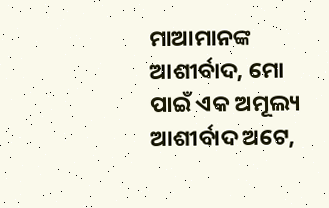ମାଆମାନଙ୍କ ଆଶୀର୍ବାଦ, ମୋ ପାଇଁ ଏକ ଅମୂଲ୍ୟ ଆଶୀର୍ବାଦ ଅଟେ,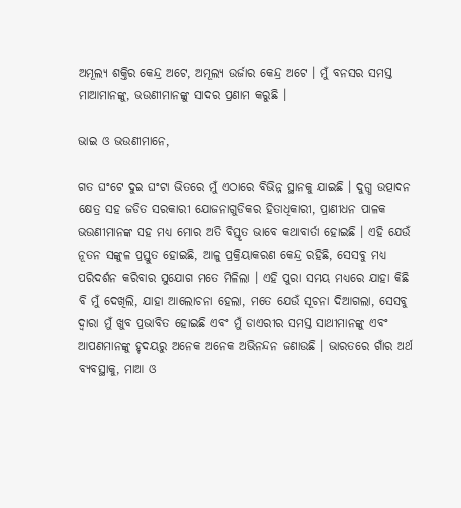ଅମୂଲ୍ୟ ଶକ୍ତିର କେନ୍ଦ୍ର ଅଟେ, ଅମୂଲ୍ୟ ଉର୍ଜାର କେନ୍ଦ୍ର ଅଟେ । ମୁଁ ବନସର ସମସ୍ତ ମାଆମାନଙ୍କୁ, ଭଉଣୀମାନଙ୍କୁ ସାଦର ପ୍ରଣାମ କରୁଛି ।

ଭାଇ ଓ ଭଉଣୀମାନେ,

ଗତ ଘଂଟେ ଦୁଇ ଘଂଟା ଭିତରେ ମୁଁ ଏଠାରେ ବିଭିନ୍ନ ସ୍ଥାନକୁ ଯାଇଛି । ଦୁଗ୍ଧ ଉତ୍ପାଦନ କ୍ଷେତ୍ର ସହ ଜଡିତ ସରକାରୀ ଯୋଜନାଗୁଡିକର ହିତାଧିକାରୀ, ପ୍ରାଣୀଧନ ପାଳକ ଭଉଣୀମାନଙ୍କ ସହ ମଧ୍ୟ ମୋର ଅତି ବିସ୍ତୃତ ଭାବେ କଥାବାର୍ତା ହୋଇଛି । ଏହି ଯେଉଁ ନୂତନ ସଙ୍କୁଳ ପ୍ରସ୍ତୁତ ହୋଇଛି, ଆଳୁ ପ୍ରକ୍ରିୟାକରଣ କେନ୍ଦ୍ର ରହିଛି, ସେସବୁ ମଧ୍ୟ ପରିଦର୍ଶନ କରିବାର ସୁଯୋଗ ମତେ ମିଳିଲା । ଏହି ପୁରା ସମୟ ମଧ୍ୟରେ ଯାହା କିଛି ବି ମୁଁ ଦେଖିଲି, ଯାହା ଆଲୋଚନା ହେଲା, ମତେ ଯେଉଁ ସୂଚନା ଦିଆଗଲା, ସେସବୁ ଦ୍ୱାରା ମୁଁ ଖୁବ ପ୍ରଭାବିତ ହୋଇଛି ଏବଂ ମୁଁ ଡାଏରୀର ସମସ୍ତ ସାଥୀମାନଙ୍କୁ ଏବଂ ଆପଣମାନଙ୍କୁ ହୃଦୟରୁ ଅନେକ ଅନେକ ଅଭିନନ୍ଦନ ଜଣାଉଛି । ଭାରତରେ ଗାଁର ଅର୍ଥ ବ୍ୟବସ୍ଥାକୁ, ମାଆ ଓ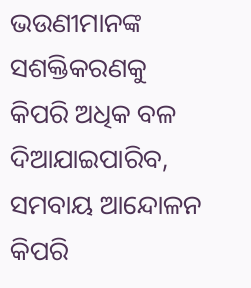ଭଉଣୀମାନଙ୍କ ସଶକ୍ତିକରଣକୁ କିପରି ଅଧିକ ବଳ ଦିଆଯାଇପାରିବ, ସମବାୟ ଆନ୍ଦୋଳନ କିପରି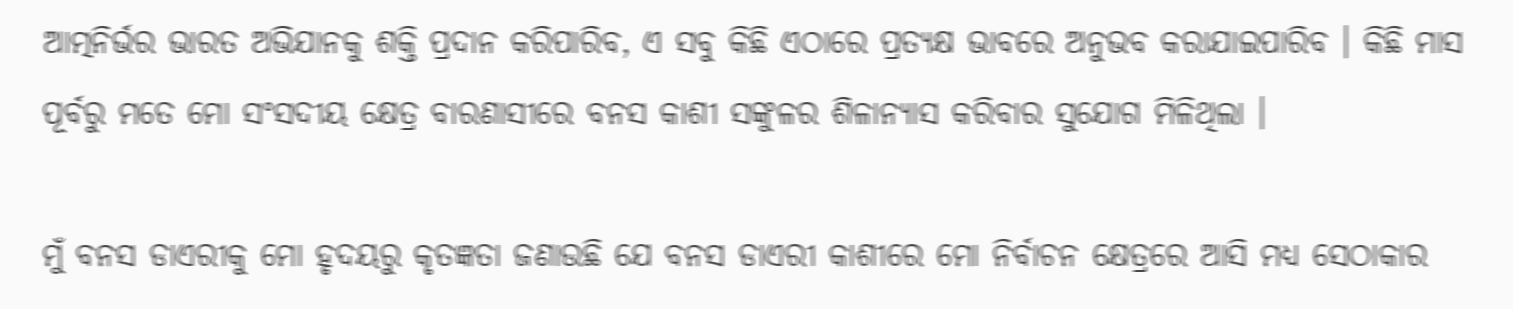ଆତ୍ମନିର୍ଭର ଭାରତ ଅଭିଯାନକୁ ଶକ୍ତି ପ୍ରଦାନ କରିପାରିବ, ଏ ସବୁ କିଛି ଏଠାରେ ପ୍ରତ୍ୟକ୍ଷ ଭାବରେ ଅନୁଭବ କରାଯାଇପାରିବ । କିଛି ମାସ ପୂର୍ବରୁ ମତେ ମୋ ସଂସଦୀୟ କ୍ଷେତ୍ର ବାରଣାସୀରେ ବନସ କାଶୀ ସଙ୍କୁଳର ଶିଳାନ୍ୟାସ କରିବାର ସୁଯୋଗ ମିଳିଥିଲା ।

ମୁଁ ବନସ ଡାଏରୀକୁ ମୋ ହୃଦୟରୁ କୃତଜ୍ଞତା ଜଣାଉଛି ଯେ ବନସ ଡାଏରୀ କାଶୀରେ ମୋ ନିର୍ବାଚନ କ୍ଷେତ୍ରରେ ଆସି ମଧ୍ୟ ସେଠାକାର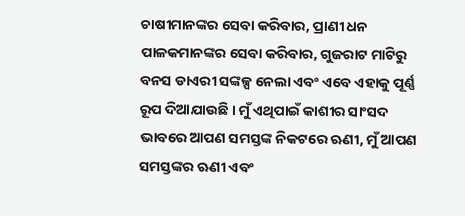ଚାଷୀମାନଙ୍କର ସେବା କରିବାର, ପ୍ରାଣୀ ଧନ ପାଳକମାନଙ୍କର ସେବା କରିବାର, ଗୁଜରାଟ ମାଟିରୁ ବନସ ଡାଏରୀ ସଙ୍କଳ୍ପ ନେଲା ଏବଂ ଏବେ ଏହାକୁ ପୂର୍ଣ୍ଣ ରୂପ ଦିଆଯାଉଛି । ମୁଁ ଏଥିପାଇଁ କାଶୀର ସାଂସଦ ଭାବରେ ଆପଣ ସମସ୍ତଙ୍କ ନିକଟରେ ଋଣୀ, ମୁଁ ଆପଣ ସମସ୍ତଙ୍କର ଋଣୀ ଏବଂ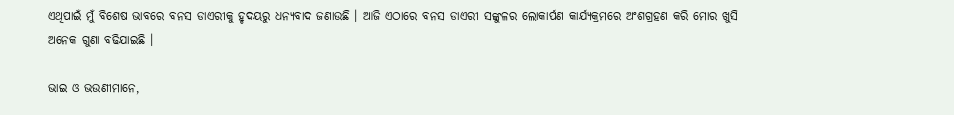ଏଥିପାଇଁ ମୁଁ ବିଶେଷ ଭାବରେ ବନସ ଡାଏରୀକୁ ହୃଦୟରୁ ଧନ୍ୟବାଦ ଜଣାଉଛି । ଆଜି ଏଠାରେ ବନସ ଡାଏରୀ ସଙ୍କୁଳର ଲୋକାର୍ପଣ କାର୍ଯ୍ୟକ୍ରମରେ ଅଂଶଗ୍ରହଣ କରି ମୋର ଖୁସି ଅନେକ ଗୁଣା ବଢିଯାଇଛି ।

ଭାଇ ଓ ଭଉଣୀମାନେ,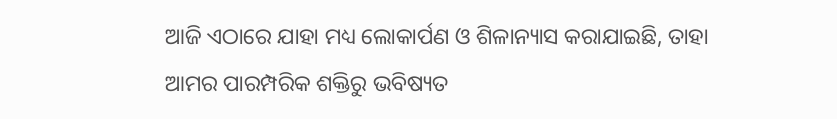ଆଜି ଏଠାରେ ଯାହା ମଧ୍ୟ ଲୋକାର୍ପଣ ଓ ଶିଳାନ୍ୟାସ କରାଯାଇଛି, ତାହା ଆମର ପାରମ୍ପରିକ ଶକ୍ତିରୁ ଭବିଷ୍ୟତ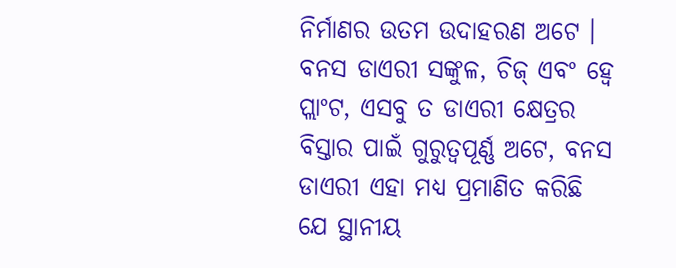ନିର୍ମାଣର ଉତମ ଉଦାହରଣ ଅଟେ । ବନସ ଡାଏରୀ ସଙ୍କୁଳ, ଚିଜ୍ ଏବଂ ହ୍ୱେ ପ୍ଲାଂଟ, ଏସବୁ ତ ଡାଏରୀ କ୍ଷେତ୍ରର ବିସ୍ତାର ପାଇଁ ଗୁରୁତ୍ୱପୂର୍ଣ୍ଣ ଅଟେ, ବନସ ଡାଏରୀ ଏହା ମଧ୍ୟ ପ୍ରମାଣିତ କରିଛି ଯେ ସ୍ଥାନୀୟ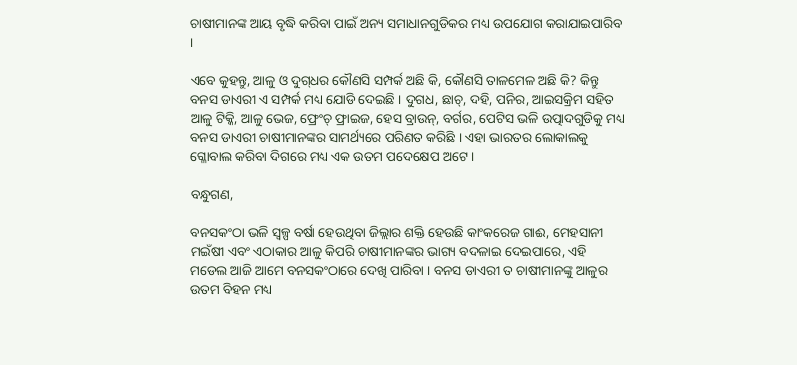ଚାଷୀମାନଙ୍କ ଆୟ ବୃଦ୍ଧି କରିବା ପାଇଁ ଅନ୍ୟ ସମାଧାନଗୁଡିକର ମଧ୍ୟ ଉପଯୋଗ କରାଯାଇପାରିବ ।

ଏବେ କୁହନ୍ତୁ, ଆଳୁ ଓ ଦୁଗ୍‌ଧର କୌଣସି ସମ୍ପର୍କ ଅଛି କି, କୌଣସି ତାଳମେଳ ଅଛି କି? କିନ୍ତୁ ବନସ ଡାଏରୀ ଏ ସମ୍ପର୍କ ମଧ୍ୟ ଯୋଡି ଦେଇଛି । ଦୁଗଧ, ଛାଚ୍‌, ଦହି, ପନିର, ଆଇସକ୍ରିମ ସହିତ ଆଳୁ ଟିକ୍କି, ଆଳୁ ଭେଜ, ଫ୍ରେଂଚ୍ ଫ୍ରାଇଜ, ହେସ ବ୍ରାଉନ୍‌, ବର୍ଗର, ପେଟିସ ଭଳି ଉତ୍ପାଦଗୁଡିକୁ ମଧ୍ୟ ବନସ ଡାଏରୀ ଚାଷୀମାନଙ୍କର ସାମର୍ଥ୍ୟରେ ପରିଣତ କରିଛି । ଏହା ଭାରତର ଲୋକାଲକୁ ଗ୍ଳୋବାଲ କରିବା ଦିଗରେ ମଧ୍ୟ ଏକ ଉତମ ପଦେକ୍ଷେପ ଅଟେ ।

ବନ୍ଧୁଗଣ,

ବନସକଂଠା ଭଳି ସ୍ୱଳ୍ପ ବର୍ଷା ହେଉଥିବା ଜିଲ୍ଲାର ଶକ୍ତି ହେଉଛି କାଂକରେଜ ଗାଈ, ମେହସାନୀ ମଇଁଷୀ ଏବଂ ଏଠାକାର ଆଳୁ କିପରି ଚାଷୀମାନଙ୍କର ଭାଗ୍ୟ ବଦଳାଇ ଦେଇପାରେ, ଏହି ମଡେଲ ଆଜି ଆମେ ବନସକଂଠାରେ ଦେଖି ପାରିବା । ବନସ ଡାଏରୀ ତ ଚାଷୀମାନଙ୍କୁ ଆଳୁର ଉତମ ବିହନ ମଧ୍ୟ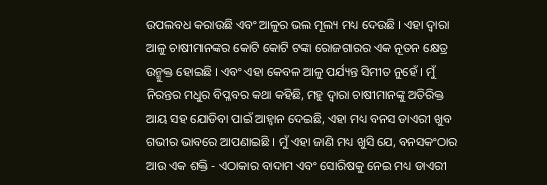ଉପଲବଧ କରାଉଛି ଏବଂ ଆଳୁର ଭଲ ମୂଲ୍ୟ ମଧ୍ୟ ଦେଉଛି । ଏହା ଦ୍ୱାରା ଆଳୁ ଚାଷୀମାନଙ୍କର କୋଟି କୋଟି ଟଙ୍କା ରୋଜଗାରର ଏକ ନୂତନ କ୍ଷେତ୍ର ଉନ୍ମୁକ୍ତ ହୋଇଛି । ଏବଂ ଏହା କେବଳ ଆଳୁ ପର୍ଯ୍ୟନ୍ତ ସିମୀତ ନୁହେଁ । ମୁଁ ନିରନ୍ତର ମଧୁର ବିପ୍ଳବର କଥା କହିଛି, ମହୁ ଦ୍ୱାରା ଚାଷୀମାନଙ୍କୁ ଅତିରିକ୍ତ ଆୟ ସହ ଯୋଡିବା ପାଇଁ ଆହ୍ୱାନ ଦେଇଛି, ଏହା ମଧ୍ୟ ବନସ ଡାଏରୀ ଖୁବ ଗଭୀର ଭାବରେ ଆପଣାଇଛି । ମୁଁ ଏହା ଜାଣି ମଧ୍ୟ ଖୁସି ଯେ, ବନସକଂଠାର ଆଉ ଏକ ଶକ୍ତି - ଏଠାକାର ବାଦାମ ଏବଂ ସୋରିଷକୁ ନେଇ ମଧ୍ୟ ଡାଏରୀ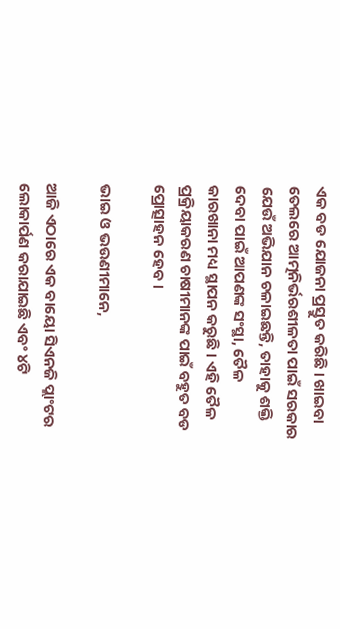ଏକ ବଡ ଯୋଜନା ପ୍ରସ୍ତୁତ କରିଛି । ଖାଇବା ତେଲରେ ଆତ୍ମନିର୍ଭରଶୀଳତା ପାଇଁ ସରକାର ଯେଉଁ ଅଭିଯାନ ଚଳାଇଛନ୍ତି, ତାହାକୁ ଶକ୍ତି ଦେବା ପାଇଁ ଆପଣଙ୍କ ସଂସ୍ଥା, ତୈଳ କାରଖାନା ମଧ୍ୟ ସ୍ଥାପନ କରୁଛି । ଏହି ତୈଳ ପ୍ରକ୍ରିୟାକରଣ ଚାଷୀମାନଙ୍କ ପାଇଁ ବହୁତ ବଡ ପ୍ରୋତ୍ସାହନ ହେବ ।

ଭାଇ ଓ ଭଉଣୀମାନେ,

ଆଜି ଏଠାରେ ଏକ ବାୟୋ ସିଏନଜି ପ୍ଲାଂଟର ଲୋକାର୍ପଣ କରାଯାଇଛି ଏବଂ ୪ଟି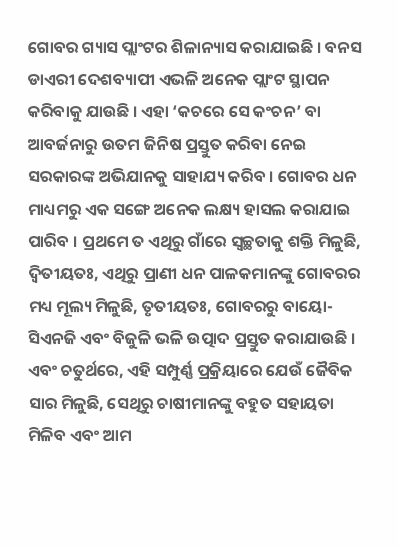ଗୋବର ଗ୍ୟାସ ପ୍ଲାଂଟର ଶିଳାନ୍ୟାସ କରାଯାଇଛି । ବନସ ଡାଏରୀ ଦେଶବ୍ୟାପୀ ଏଭଳି ଅନେକ ପ୍ଲାଂଟ ସ୍ଥାପନ କରିବାକୁ ଯାଉଛି । ଏହା ‘କଚରେ ସେ କଂଚନ’ ବା ଆବର୍ଜନାରୁ ଉତମ ଜିନିଷ ପ୍ରସ୍ତୁତ କରିବା ନେଇ ସରକାରଙ୍କ ଅଭିଯାନକୁ ସାହାଯ୍ୟ କରିବ । ଗୋବର ଧନ ମାଧ୍ୟମରୁ ଏକ ସଙ୍ଗେ ଅନେକ ଲକ୍ଷ୍ୟ ହାସଲ କରାଯାଇ ପାରିବ । ପ୍ରଥମେ ତ ଏଥିରୁ ଗାଁରେ ସ୍ୱଚ୍ଛତାକୁ ଶକ୍ତି ମିଳୁଛି, ଦ୍ୱିତୀୟତଃ, ଏଥିରୁ ପ୍ରାଣୀ ଧନ ପାଳକମାନଙ୍କୁ ଗୋବରର ମଧ୍ୟ ମୂଲ୍ୟ ମିଳୁଛି, ତୃତୀୟତଃ, ଗୋବରରୁ ବାୟୋ- ସିଏନଜି ଏବଂ ବିଜୁଳି ଭଳି ଉତ୍ପାଦ ପ୍ରସ୍ତୁତ କରାଯାଉଛି । ଏବଂ ଚତୁର୍ଥରେ, ଏହି ସମ୍ପୁର୍ଣ୍ଣ ପ୍ରକ୍ରିୟାରେ ଯେଉଁ ଜୈବିକ ସାର ମିଳୁଛି, ସେଥିରୁ ଚାଷୀମାନଙ୍କୁ ବହୁତ ସହାୟତା ମିଳିବ ଏବଂ ଆମ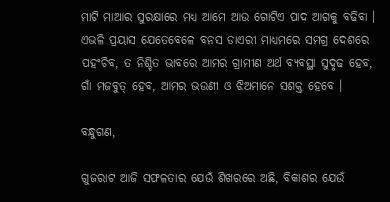ମାଟି ମାଆର ସୁରକ୍ଷାରେ ମଧ୍ୟ ଆମେ ଆଉ ଗୋଟିଏ ପାଦ ଆଗକୁ ବଢିବା । ଏଭଳି ପ୍ରୟାସ ଯେତେବେଳେ ବନସ ଡାଏରୀ ମାଧ୍ୟମରେ ସମଗ୍ର ଦେଶରେ ପହଂଚିବ, ତ ନିଶ୍ଚିତ ଭାବରେ ଆମର ଗ୍ରାମୀଣ ଅର୍ଥ ବ୍ୟବସ୍ଥା ସୁଦୃଢ ହେବ, ଗାଁ ମଜବୁତ୍ ହେବ, ଆମର ଭଉଣୀ ଓ ଝିଅମାନେ ସଶକ୍ତ ହେବେ ।

ବନ୍ଧୁଗଣ,

ଗୁଜରାଟ ଆଜି ସଫଳତାର ଯେଉଁ ଶିଖରରେ ଅଛି, ବିକାଶର ଯେଉଁ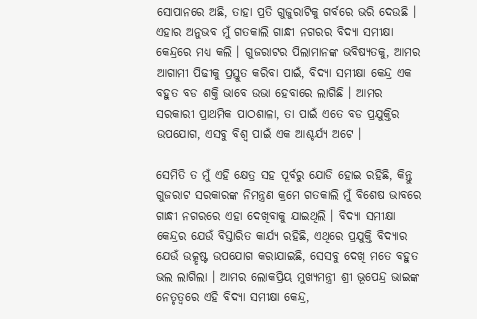ସୋପାନରେ ଅଛି, ତାହା ପ୍ରତି ଗୁଜୁରାଟିକୁ ଗର୍ବରେ ଭରି ଦେଉଛି । ଏହାର ଅନୁଭବ ମୁଁ ଗତକାଲି ଗାନ୍ଧୀ ନଗରର ବିଦ୍ୟା ସମୀକ୍ଷା କେନ୍ଦ୍ରରେ ମଧ୍ୟ କଲି । ଗୁଜରାଟର ପିଲାମାନଙ୍କ ଭବିଷ୍ୟତକୁ, ଆମର ଆଗାମୀ ପିଢୀକୁ ପ୍ରସ୍ତୁତ କରିବା ପାଇଁ, ବିଦ୍ୟା ସମୀକ୍ଷା କେନ୍ଦ୍ର ଏକ ବହୁତ ବଡ ଶକ୍ତି ଭାବେ ଉଭା ହେବାରେ ଲାଗିଛି । ଆମର ସରକାରୀ ପ୍ରାଥମିକ ପାଠଶାଳା, ତା ପାଇଁ ଏତେ ବଡ ପ୍ରଯୁକ୍ତିର ଉପଯୋଗ, ଏସବୁ ବିଶ୍ୱ ପାଇଁ ଏକ ଆଶ୍ଚର୍ଯ୍ୟ ଅଟେ ।

ସେମିତି ତ ମୁଁ ଏହି କ୍ଷେତ୍ର ସହ ପୂର୍ବରୁ ଯୋଡି ହୋଇ ରହିଛି, କିନ୍ତୁ ଗୁଜରାଟ ସରକାରଙ୍କ ନିମନ୍ତ୍ରଣ କ୍ରମେ ଗତକାଲି ମୁଁ ବିଶେଷ ଭାବରେ ଗାନ୍ଧୀ ନଗରରେ ଏହା ଦେଖିବାକୁ ଯାଇଥିଲି । ବିଦ୍ୟା ସମୀକ୍ଷା କେନ୍ଦ୍ରର ଯେଉଁ ବିସ୍ତାରିତ କାର୍ଯ୍ୟ ରହିଛି, ଏଥିରେ ପ୍ରଯୁକ୍ତି ବିଦ୍ୟାର ଯେଉଁ ଉତ୍କୃଷ୍ଟ ଉପଯୋଗ କରାଯାଇଛି, ସେସବୁ ଦେଖି ମତେ ବହୁତ ଭଲ ଲାଗିଲା । ଆମର ଲୋକପ୍ରିୟ ମୁଖ୍ୟମନ୍ତ୍ରୀ ଶ୍ରୀ ଭୂପେନ୍ଦ୍ର ଭାଇଙ୍କ ନେତୃତ୍ୱରେ ଏହି ବିଦ୍ୟା ସମୀକ୍ଷା କେନ୍ଦ୍ର,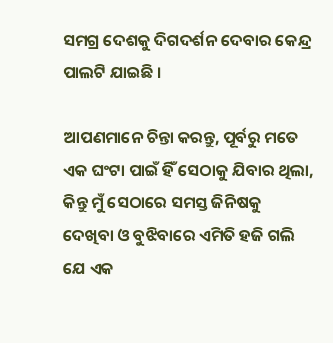ସମଗ୍ର ଦେଶକୁ ଦିଗଦର୍ଶନ ଦେବାର କେନ୍ଦ୍ର ପାଲଟି ଯାଇଛି ।

ଆପଣମାନେ ଚିନ୍ତା କରନ୍ତୁ, ପୂର୍ବରୁ ମତେ ଏକ ଘଂଟା ପାଇଁ ହିଁ ସେଠାକୁ ଯିବାର ଥିଲା, କିନ୍ତୁ ମୁଁ ସେଠାରେ ସମସ୍ତ ଜିନିଷକୁ ଦେଖିବା ଓ ବୁଝିବାରେ ଏମିତି ହଜି ଗଲି ଯେ ଏକ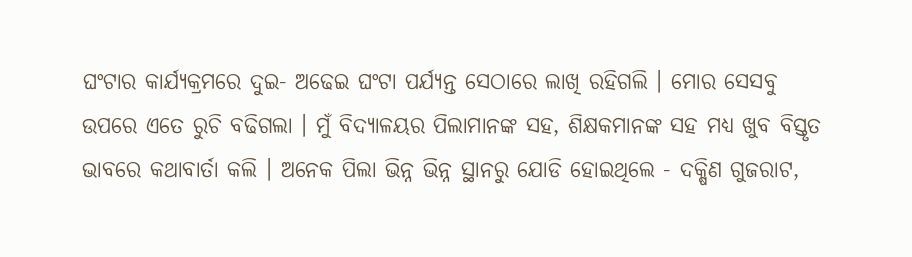ଘଂଟାର କାର୍ଯ୍ୟକ୍ରମରେ ଦୁଇ- ଅଢେଇ ଘଂଟା ପର୍ଯ୍ୟନ୍ତ ସେଠାରେ ଲାଖି ରହିଗଲି । ମୋର ସେସବୁ ଉପରେ ଏତେ ରୁଚି ବଢିଗଲା । ମୁଁ ବିଦ୍ୟାଳୟର ପିଲାମାନଙ୍କ ସହ, ଶିକ୍ଷକମାନଙ୍କ ସହ ମଧ୍ୟ ଖୁବ ବିସ୍ତୃତ ଭାବରେ କଥାବାର୍ତା କଲି । ଅନେକ ପିଲା ଭିନ୍ନ ଭିନ୍ନ ସ୍ଥାନରୁ ଯୋଡି ହୋଇଥିଲେ - ଦକ୍ଷିଣ ଗୁଜରାଟ,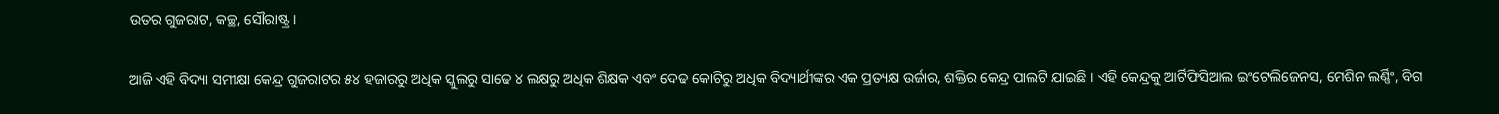ଉତର ଗୁଜରାଟ, କଚ୍ଛ, ସୌରାଷ୍ଟ୍ର ।

ଆଜି ଏହି ବିଦ୍ୟା ସମୀକ୍ଷା କେନ୍ଦ୍ର ଗୁଜରାଟର ୫୪ ହଜାରରୁ ଅଧିକ ସ୍କୁଲରୁ ସାଢେ ୪ ଲକ୍ଷରୁ ଅଧିକ ଶିକ୍ଷକ ଏବଂ ଦେଢ କୋଟିରୁ ଅଧିକ ବିଦ୍ୟାର୍ଥୀଙ୍କର ଏକ ପ୍ରତ୍ୟକ୍ଷ ଉର୍ଜାର, ଶକ୍ତିର କେନ୍ଦ୍ର ପାଲଟି ଯାଇଛି । ଏହି କେନ୍ଦ୍ରକୁ ଆର୍ଟିଫିସିଆଲ ଇଂଟେଲିଜେନସ, ମେଶିନ ଲର୍ଣ୍ଣିଂ, ବିଗ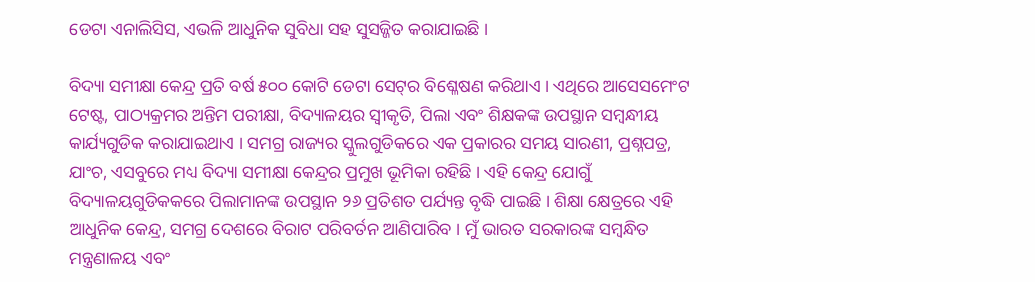ଡେଟା ଏନାଲିସିସ, ଏଭଳି ଆଧୁନିକ ସୁବିଧା ସହ ସୁସଜ୍ଜିତ କରାଯାଇଛି ।

ବିଦ୍ୟା ସମୀକ୍ଷା କେନ୍ଦ୍ର ପ୍ରତି ବର୍ଷ ୫୦୦ କୋଟି ଡେଟା ସେଟ୍‌ର ବିଶ୍ଳେଷଣ କରିଥାଏ । ଏଥିରେ ଆସେସମେଂଟ ଟେଷ୍ଟ, ପାଠ୍ୟକ୍ରମର ଅନ୍ତିମ ପରୀକ୍ଷା, ବିଦ୍ୟାଳୟର ସ୍ୱୀକୃତି, ପିଲା ଏବଂ ଶିକ୍ଷକଙ୍କ ଉପସ୍ଥାନ ସମ୍ବନ୍ଧୀୟ କାର୍ଯ୍ୟଗୁଡିକ କରାଯାଇଥାଏ । ସମଗ୍ର ରାଜ୍ୟର ସ୍କୁଲଗୁଡିକରେ ଏକ ପ୍ରକାରର ସମୟ ସାରଣୀ, ପ୍ରଶ୍ନପତ୍ର, ଯାଂଚ, ଏସବୁରେ ମଧ୍ୟ ବିଦ୍ୟା ସମୀକ୍ଷା କେନ୍ଦ୍ରର ପ୍ରମୁଖ ଭୂମିକା ରହିଛି । ଏହି କେନ୍ଦ୍ର ଯୋଗୁଁ ବିଦ୍ୟାଳୟଗୁଡିକକରେ ପିଲାମାନଙ୍କ ଉପସ୍ଥାନ ୨୬ ପ୍ରତିଶତ ପର୍ଯ୍ୟନ୍ତ ବୃଦ୍ଧି ପାଇଛି । ଶିକ୍ଷା କ୍ଷେତ୍ରରେ ଏହି ଆଧୁନିକ କେନ୍ଦ୍ର, ସମଗ୍ର ଦେଶରେ ବିରାଟ ପରିବର୍ତନ ଆଣିପାରିବ । ମୁଁ ଭାରତ ସରକାରଙ୍କ ସମ୍ବନ୍ଧିତ ମନ୍ତ୍ରଣାଳୟ ଏବଂ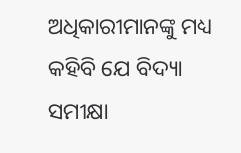ଅଧିକାରୀମାନଙ୍କୁ ମଧ୍ୟ କହିବି ଯେ ବିଦ୍ୟା ସମୀକ୍ଷା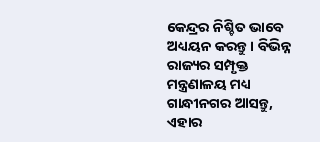କେନ୍ଦ୍ରର ନିଶ୍ଚିତ ଭାବେ ଅଧ୍ୟୟନ କରନ୍ତୁ । ବିଭିନ୍ନ ରାଜ୍ୟର ସମ୍ପୃକ୍ତ ମନ୍ତ୍ରଣାଳୟ ମଧ୍ୟ ଗାନ୍ଧୀନଗର ଆସନ୍ତୁ, ଏହାର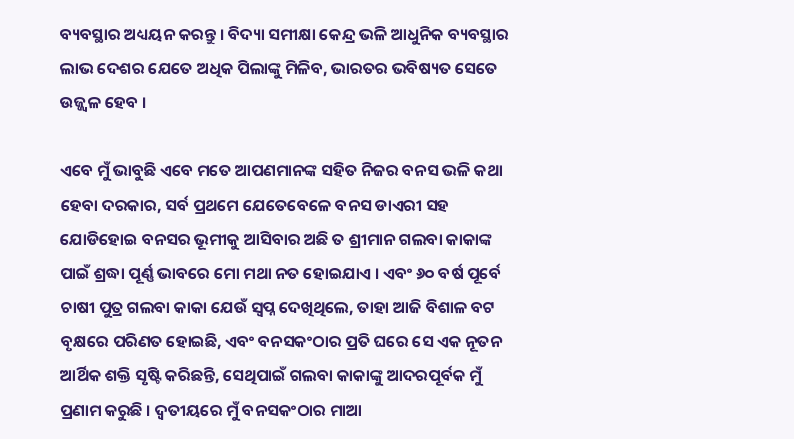ବ୍ୟବସ୍ଥାର ଅଧ୍ୟୟନ କରନ୍ତୁ । ବିଦ୍ୟା ସମୀକ୍ଷା କେନ୍ଦ୍ର ଭଳି ଆଧୁନିକ ବ୍ୟବସ୍ଥାର ଲାଭ ଦେଶର ଯେତେ ଅଧିକ ପିଲାଙ୍କୁ ମିଳିବ, ଭାରତର ଭବିଷ୍ୟତ ସେତେ ଉଜ୍ଜ୍ୱଳ ହେବ ।

ଏବେ ମୁଁ ଭାବୁଛି ଏବେ ମତେ ଆପଣମାନଙ୍କ ସହିତ ନିଜର ବନସ ଭଳି କଥା ହେବା ଦରକାର, ସର୍ବ ପ୍ରଥମେ ଯେତେବେଳେ ବନସ ଡାଏରୀ ସହ ଯୋଡିହୋଇ ବନସର ଭୂମୀକୁ ଆସିବାର ଅଛି ତ ଶ୍ରୀମାନ ଗଲବା କାକାଙ୍କ ପାଇଁ ଶ୍ରଦ୍ଧା ପୂର୍ଣ୍ଣ ଭାବରେ ମୋ ମଥା ନତ ହୋଇଯାଏ । ଏବଂ ୬୦ ବର୍ଷ ପୂର୍ବେ ଚାଷୀ ପୁତ୍ର ଗଲବା କାକା ଯେଉଁ ସ୍ୱପ୍ନ ଦେଖିଥିଲେ, ତାହା ଆଜି ବିଶାଳ ବଟ ବୃକ୍ଷରେ ପରିଣତ ହୋଇଛି, ଏବଂ ବନସକଂଠାର ପ୍ରତି ଘରେ ସେ ଏକ ନୂତନ ଆର୍ଥିକ ଶକ୍ତି ସୃଷ୍ଟି କରିଛନ୍ତି, ସେଥିପାଇଁ ଗଲବା କାକାଙ୍କୁ ଆଦରପୂର୍ବକ ମୁଁ ପ୍ରଣାମ କରୁଛି । ଦ୍ୱତୀୟରେ ମୁଁ ବନସକଂଠାର ମାଆ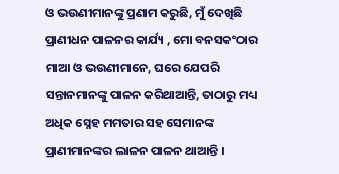ଓ ଭଉଣୀମାନଙ୍କୁ ପ୍ରଣାମ କରୁଛି, ମୁଁ ଦେଖିଛି ପ୍ରାଣୀଧନ ପାଳନର କାର୍ଯ୍ୟ , ମୋ ବନସକଂଠାର ମାଆ ଓ ଭଉଣୀମାନେ, ଘରେ ଯେପରି ସନ୍ତାନମାନଙ୍କୁ ପାଳନ କରିଥାଆନ୍ତି, ତାଠାରୁ ମଧ୍ୟ ଅଧିକ ସ୍ନେହ ମମତାର ସହ ସେମାନଙ୍କ ପ୍ରାଣୀମାନଙ୍କର ଲାଳନ ପାଳନ ଥାଆନ୍ତି ।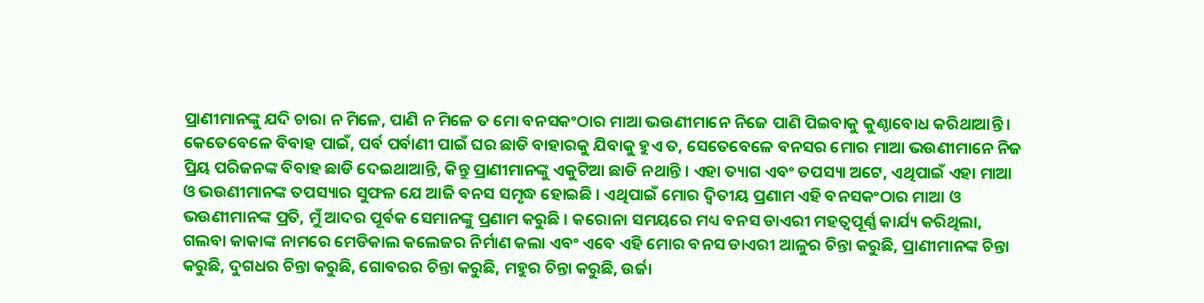ପ୍ରାଣୀମାନଙ୍କୁ ଯଦି ଚାରା ନ ମିଳେ, ପାଣି ନ ମିଳେ ତ ମୋ ବନସକଂଠାର ମାଆ ଭଉଣୀମାନେ ନିଜେ ପାଣି ପିଇବାକୁ କୁଣ୍ଠାବୋଧ କରିଥାଆନ୍ତି । କେତେବେଳେ ବିବାହ ପାଇଁ, ପର୍ବ ପର୍ବାଣୀ ପାଇଁ ଘର ଛାଡି ବାହାରକୁ ଯିବାକୁ ହୁଏ ତ, ସେତେବେଳେ ବନସର ମୋର ମାଆ ଭଉଣୀମାନେ ନିଜ ପ୍ରିୟ ପରିଜନଙ୍କ ବିବାହ ଛାଡି ଦେଇଥାଆନ୍ତି, କିନ୍ତୁ ପ୍ରାଣୀମାନଙ୍କୁ ଏକୁଟିଆ ଛାଡି ନଥାନ୍ତି । ଏହା ତ୍ୟାଗ ଏବଂ ତପସ୍ୟା ଅଟେ, ଏଥିପାଇଁ ଏହା ମାଆ ଓ ଭଉଣୀମାନଙ୍କ ତପସ୍ୟାର ସୁଫଳ ଯେ ଆଜି ବନସ ସମୃଦ୍ଧ ହୋଇଛି । ଏଥିପାଇଁ ମୋର ଦ୍ୱିତୀୟ ପ୍ରଣାମ ଏହି ବନସକଂଠାର ମାଆ ଓ ଭଉଣୀମାନଙ୍କ ପ୍ରତି, ମୁଁ ଆଦର ପୂର୍ବକ ସେମାନଙ୍କୁ ପ୍ରଣାମ କରୁଛି । କରୋନା ସମୟରେ ମଧ୍ୟ ବନସ ଡାଏରୀ ମହତ୍ୱପୂର୍ଣ୍ଣ କାର୍ଯ୍ୟ କରିଥିଲା, ଗଲବା କାକାଙ୍କ ନାମରେ ମେଡିକାଲ କଲେଜର ନିର୍ମାଣ କଲା ଏବଂ ଏବେ ଏହି ମୋର ବନସ ଡାଏରୀ ଆଳୁର ଚିନ୍ତା କରୁଛି, ପ୍ରାଣୀମାନଙ୍କ ଚିନ୍ତା କରୁଛି, ଦୁଗଧର ଚିନ୍ତା କରୁଛି, ଗୋବରର ଚିନ୍ତା କରୁଛି, ମହୁର ଚିନ୍ତା କରୁଛି, ଉର୍ଜା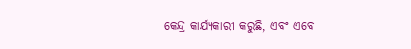କେନ୍ଦ୍ର କାର୍ଯ୍ୟକାରୀ କରୁଛି, ଏବଂ ଏବେ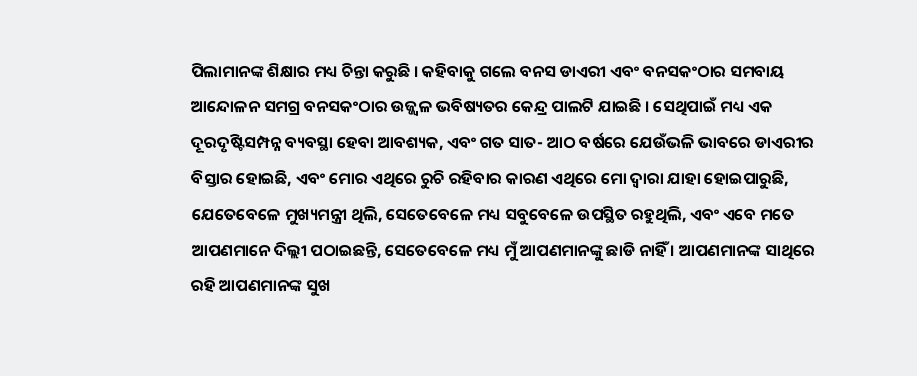ପିଲାମାନଙ୍କ ଶିକ୍ଷାର ମଧ୍ୟ ଚିନ୍ତା କରୁଛି । କହିବାକୁ ଗଲେ ବନସ ଡାଏରୀ ଏବଂ ବନସକଂଠାର ସମବାୟ ଆନ୍ଦୋଳନ ସମଗ୍ର ବନସକଂଠାର ଉଜ୍ଜ୍ୱଳ ଭବିଷ୍ୟତର କେନ୍ଦ୍ର ପାଲଟି ଯାଇଛି । ସେଥିପାଇଁ ମଧ୍ୟ ଏକ ଦୂରଦୃଷ୍ଟିସମ୍ପନ୍ନ ବ୍ୟବସ୍ଥା ହେବା ଆବଶ୍ୟକ, ଏବଂ ଗତ ସାତ- ଆଠ ବର୍ଷରେ ଯେଉଁଭଳି ଭାବରେ ଡାଏରୀର ବିସ୍ତାର ହୋଇଛି, ଏବଂ ମୋର ଏଥିରେ ରୁଚି ରହିବାର କାରଣ ଏଥିରେ ମୋ ଦ୍ୱାରା ଯାହା ହୋଇପାରୁଛି, ଯେତେବେଳେ ମୁଖ୍ୟମନ୍ତ୍ରୀ ଥିଲି, ସେତେବେଳେ ମଧ୍ୟ ସବୁବେଳେ ଉପସ୍ଥିତ ରହୁଥିଲି, ଏବଂ ଏବେ ମତେ ଆପଣମାନେ ଦିଲ୍ଲୀ ପଠାଇଛନ୍ତି, ସେତେବେଳେ ମଧ୍ୟ ମୁଁ ଆପଣମାନଙ୍କୁ ଛାଡି ନାହିଁ । ଆପଣମାନଙ୍କ ସାଥିରେ ରହି ଆପଣମାନଙ୍କ ସୁଖ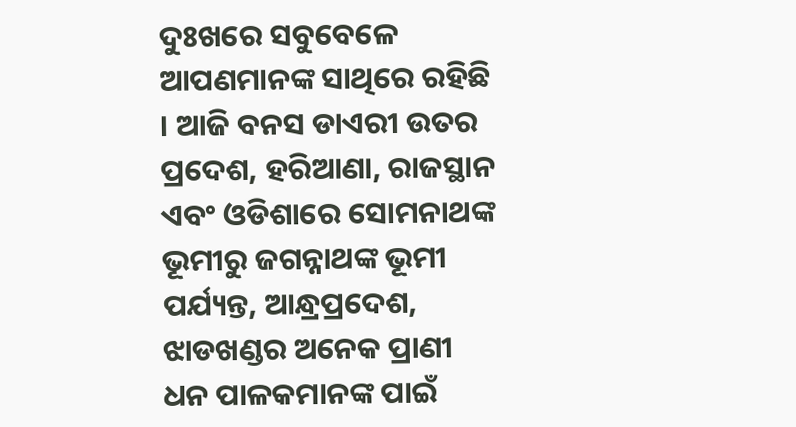ଦୁଃଖରେ ସବୁବେଳେ ଆପଣମାନଙ୍କ ସାଥିରେ ରହିଛି । ଆଜି ବନସ ଡାଏରୀ ଉତର ପ୍ରଦେଶ, ହରିଆଣା, ରାଜସ୍ଥାନ ଏବଂ ଓଡିଶାରେ ସୋମନାଥଙ୍କ ଭୂମୀରୁ ଜଗନ୍ନାଥଙ୍କ ଭୂମୀ ପର୍ଯ୍ୟନ୍ତ, ଆନ୍ଧ୍ରପ୍ରଦେଶ, ଝାଡଖଣ୍ଡର ଅନେକ ପ୍ରାଣୀ ଧନ ପାଳକମାନଙ୍କ ପାଇଁ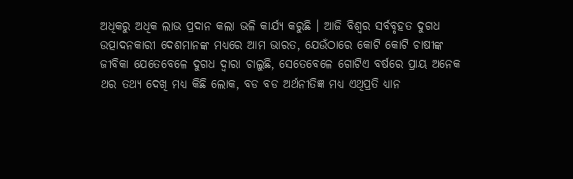ଅଧିକରୁ ଅଧିକ ଲାଭ ପ୍ରଦାନ କଲା ଭଳି କାର୍ଯ୍ୟ କରୁଛି । ଆଜି ବିଶ୍ୱର ସର୍ବବୃହତ ଦୁଗଧ ଉତ୍ପାଦନକାରୀ ଦେଶମାନଙ୍କ ମଧ୍ୟରେ ଆମ ଭାରତ, ଯେଉଁଠାରେ କୋଟି କୋଟି ଚାଷୀଙ୍କ ଜୀବିକା ଯେତେବେଳେ ଦୁଗଧ ଦ୍ୱାରା ଚାଲୁଛି, ସେତେବେଳେ ଗୋଟିଏ ବର୍ଷରେ ପ୍ରାୟ ଅନେକ ଥର ତଥ୍ୟ ଦେଖି ମଧ୍ୟ କିଛି ଲୋକ, ବଡ ବଡ ଅର୍ଥନୀତିଜ୍ଞ ମଧ୍ୟ ଏଥିପ୍ରତି ଧ୍ୟାନ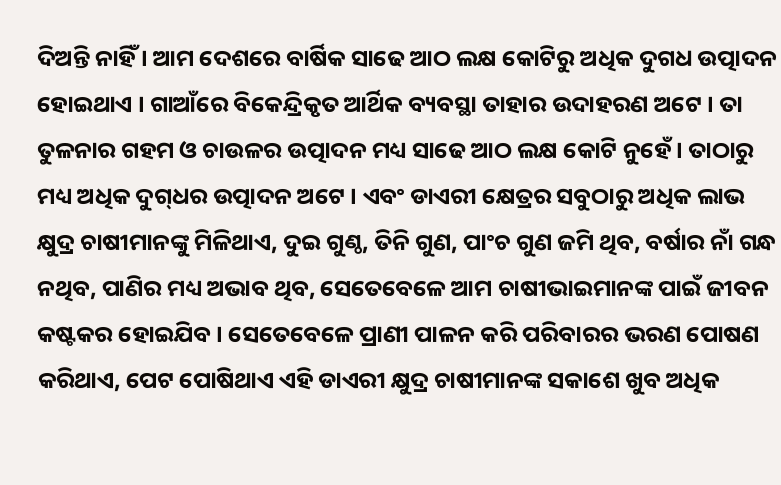ଦିଅନ୍ତି ନାହିଁ । ଆମ ଦେଶରେ ବାର୍ଷିକ ସାଢେ ଆଠ ଲକ୍ଷ କୋଟିରୁ ଅଧିକ ଦୁଗଧ ଉତ୍ପାଦନ ହୋଇଥାଏ । ଗାଆଁରେ ବିକେନ୍ଦ୍ରିକୃତ ଆର୍ଥିକ ବ୍ୟବସ୍ଥା ତାହାର ଉଦାହରଣ ଅଟେ । ତା ତୁଳନାର ଗହମ ଓ ଚାଉଳର ଉତ୍ପାଦନ ମଧ୍ୟ ସାଢେ ଆଠ ଲକ୍ଷ କୋଟି ନୁହେଁ । ତାଠାରୁ ମଧ୍ୟ ଅଧିକ ଦୁଗ୍‌ଧର ଉତ୍ପାଦନ ଅଟେ । ଏବଂ ଡାଏରୀ କ୍ଷେତ୍ରର ସବୁଠାରୁ ଅଧିକ ଲାଭ କ୍ଷୁଦ୍ର ଚାଷୀମାନଙ୍କୁ ମିଳିଥାଏ, ଦୁଇ ଗୁଣ୍ଠ, ତିନି ଗୁଣ, ପାଂଚ ଗୁଣ ଜମି ଥିବ, ବର୍ଷାର ନାଁ ଗନ୍ଧ ନଥିବ, ପାଣିର ମଧ୍ୟ ଅଭାବ ଥିବ, ସେତେବେଳେ ଆମ ଚାଷୀଭାଇମାନଙ୍କ ପାଇଁ ଜୀବନ କଷ୍ଟକର ହୋଇଯିବ । ସେତେବେଳେ ପ୍ରାଣୀ ପାଳନ କରି ପରିବାରର ଭରଣ ପୋଷଣ କରିଥାଏ, ପେଟ ପୋଷିଥାଏ ଏହି ଡାଏରୀ କ୍ଷୁଦ୍ର ଚାଷୀମାନଙ୍କ ସକାଶେ ଖୁବ ଅଧିକ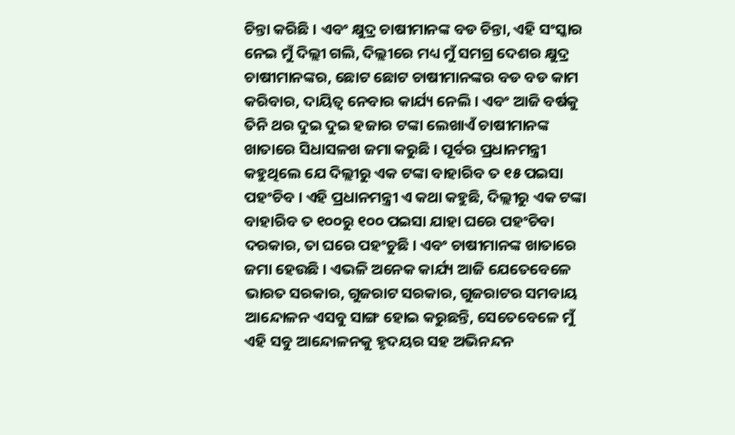ଚିନ୍ତା କରିଛି । ଏବଂ କ୍ଷୁଦ୍ର ଚାଷୀମାନଙ୍କ ବଡ ଚିନ୍ତା, ଏହି ସଂସ୍କାର ନେଇ ମୁଁ ଦିଲ୍ଲୀ ଗଲି, ଦିଲ୍ଲୀରେ ମଧ୍ୟ ମୁଁ ସମଗ୍ର ଦେଶର କ୍ଷୁଦ୍ର ଚାଷୀମାନଙ୍କର, ଛୋଟ ଛୋଟ ଚାଷୀମାନଙ୍କର ବଡ ବଡ କାମ କରିବାର, ଦାୟିତ୍ୱ ନେବାର କାର୍ଯ୍ୟ ନେଲି । ଏବଂ ଆଜି ବର୍ଷକୁ ତିନି ଥର ଦୁଇ ଦୁଇ ହଜାର ଟଙ୍କା ଲେଖାଏଁ ଚାଷୀମାନଙ୍କ ଖାତାରେ ସିଧାସଳଖ ଜମା କରୁଛି । ପୂର୍ବର ପ୍ରଧାନମନ୍ତ୍ରୀ କହୁଥିଲେ ଯେ ଦିଲ୍ଲୀରୁ ଏକ ଟଙ୍କା ବାହାରିବ ତ ୧୫ ପଇସା ପହଂଚିବ । ଏହି ପ୍ରଧାନମନ୍ତ୍ରୀ ଏ କଥା କହୁଛି, ଦିଲ୍ଲୀରୁ ଏକ ଟଙ୍କା ବାହାରିବ ତ ୧୦୦ରୁ ୧୦୦ ପଇସା ଯାହା ଘରେ ପହଂଚିବା ଦରକାର, ତା ଘରେ ପହଂଚୁଛି । ଏବଂ ଚାଷୀମାନଙ୍କ ଖାତାରେ ଜମା ହେଉଛି । ଏଭଳି ଅନେକ କାର୍ଯ୍ୟ ଆଜି ଯେତେବେଳେ ଭାରତ ସରକାର, ଗୁଜରାଟ ସରକାର, ଗୁଜରାଟର ସମବାୟ ଆନ୍ଦୋଳନ ଏସବୁ ସାଙ୍ଗ ହୋଇ କରୁଛନ୍ତି, ସେତେବେଳେ ମୁଁ ଏହି ସବୁ ଆନ୍ଦୋଳନକୁ ହୃଦୟର ସହ ଅଭିନନ୍ଦନ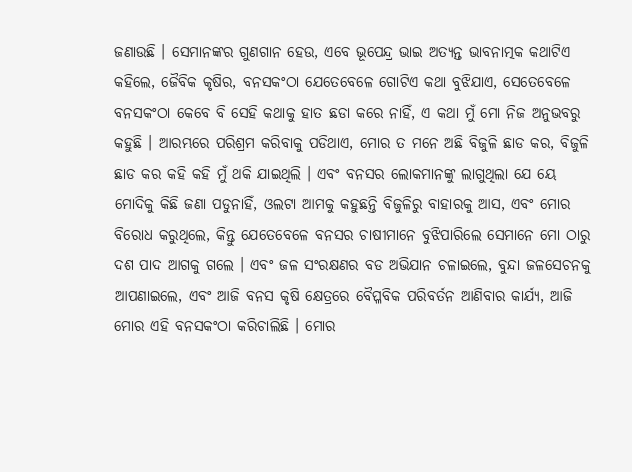ଜଣାଉଛି । ସେମାନଙ୍କର ଗୁଣଗାନ ହେଉ, ଏବେ ଭୂପେନ୍ଦ୍ର ଭାଇ ଅତ୍ୟନ୍ତ ଭାବନାତ୍ମକ କଥାଟିଏ କହିଲେ, ଜୈବିକ କୃଷିର, ବନସକଂଠା ଯେତେବେଳେ ଗୋଟିଏ କଥା ବୁଝିଯାଏ, ସେତେବେଳେ ବନସକଂଠା କେବେ ବି ସେହି କଥାକୁ ହାତ ଛଡା କରେ ନାହିଁ, ଏ କଥା ମୁଁ ମୋ ନିଜ ଅନୁଭବରୁ କହୁଛି । ଆରମ୍ଭରେ ପରିଶ୍ରମ କରିବାକୁ ପଡିଥାଏ, ମୋର ତ ମନେ ଅଛି ବିଜୁଳି ଛାଡ କର, ବିଜୁଳି ଛାଡ କର କହି କହି ମୁଁ ଥକି ଯାଇଥିଲି । ଏବଂ ବନସର ଲୋକମାନଙ୍କୁ ଲାଗୁଥିଲା ଯେ ୟେ ମୋଦିକୁ କିଛି ଜଣା ପଡୁନାହିଁ, ଓଲଟା ଆମକୁ କହୁଛନ୍ତି ବିଜୁଳିରୁ ବାହାରକୁ ଆସ, ଏବଂ ମୋର ବିରୋଧ କରୁଥିଲେ, କିନ୍ତୁ ଯେତେବେଳେ ବନସର ଚାଷୀମାନେ ବୁଝିପାରିଲେ ସେମାନେ ମୋ ଠାରୁ ଦଶ ପାଦ ଆଗକୁ ଗଲେ । ଏବଂ ଜଳ ସଂରକ୍ଷଣର ବଡ ଅଭିଯାନ ଚଳାଇଲେ, ବୁନ୍ଦା ଜଳସେଚନକୁ ଆପଣାଇଲେ, ଏବଂ ଆଜି ବନସ କୃଷି କ୍ଷେତ୍ରରେ ବୈପ୍ଳବିକ ପରିବର୍ତନ ଆଣିବାର କାର୍ଯ୍ୟ, ଆଜି ମୋର ଏହି ବନସକଂଠା କରିଚାଲିଛି । ମୋର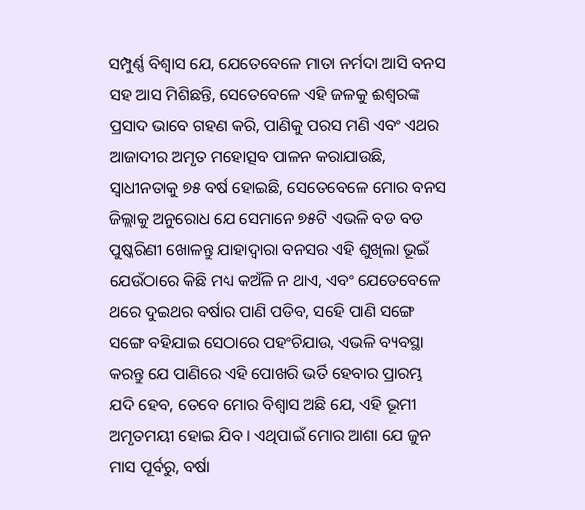ସମ୍ପୁର୍ଣ୍ଣ ବିଶ୍ୱାସ ଯେ, ଯେତେବେଳେ ମାତା ନର୍ମଦା ଆସି ବନସ ସହ ଆସ ମିଶିଛନ୍ତି, ସେତେବେଳେ ଏହି ଜଳକୁ ଈଶ୍ୱରଙ୍କ ପ୍ରସାଦ ଭାବେ ଗହଣ କରି, ପାଣିକୁ ପରସ ମଣି ଏବଂ ଏଥର ଆଜାଦୀର ଅମୃତ ମହୋତ୍ସବ ପାଳନ କରାଯାଉଛି, ସ୍ୱାଧୀନତାକୁ ୭୫ ବର୍ଷ ହୋଇଛି, ସେତେବେଳେ ମୋର ବନସ ଜିଲ୍ଲାକୁ ଅନୁରୋଧ ଯେ ସେମାନେ ୭୫ଟି ଏଭଳି ବଡ ବଡ ପୁଷ୍କରିଣୀ ଖୋଳନ୍ତୁ ଯାହାଦ୍ୱାରା ବନସର ଏହି ଶୁଖିଲା ଭୂଇଁ ଯେଉଁଠାରେ କିଛି ମଧ୍ୟ କଅଁଳି ନ ଥାଏ, ଏବଂ ଯେତେବେଳେ ଥରେ ଦୁଇଥର ବର୍ଷାର ପାଣି ପଡିବ, ସହେି ପାଣି ସଙ୍ଗେ ସଙ୍ଗେ ବହିଯାଇ ସେଠାରେ ପହଂଚିଯାଉ, ଏଭଳି ବ୍ୟବସ୍ଥା କରନ୍ତୁ ଯେ ପାଣିରେ ଏହି ପୋଖରି ଭର୍ତି ହେବାର ପ୍ରାରମ୍ଭ ଯଦି ହେବ, ତେବେ ମୋର ବିଶ୍ୱାସ ଅଛି ଯେ, ଏହି ଭୂମୀ ଅମୃତମୟୀ ହୋଇ ଯିବ । ଏଥିପାଇଁ ମୋର ଆଶା ଯେ ଜୁନ ମାସ ପୂର୍ବରୁ, ବର୍ଷା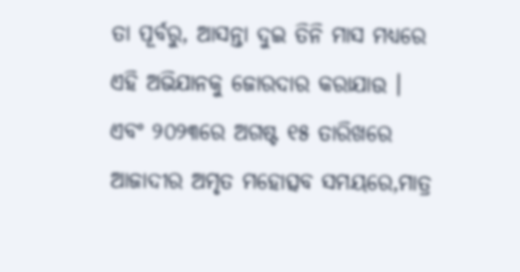ତା ପୂର୍ବରୁ, ଆସନ୍ତା ଦୁଇ ତିନି ମାସ ମଧ୍ୟରେ ଏହି ଅଭିଯାନକୁ ଜୋରଦାର କରାଯାଉ । ଏବଂ ୨୦୨୩ରେ ଅଗଷ୍ଟ ୧୫ ତାରିଖରେ ଆଜାଦୀର ଅମୃତ ମହୋତ୍ସବ ସମୟରେ,ମାତ୍ର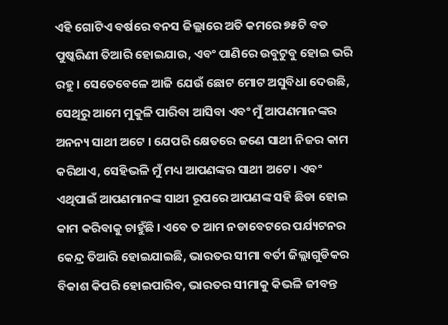ଏହି ଗୋଟିଏ ବର୍ଷରେ ବନସ ଜିଲ୍ଲାରେ ଅତି କମରେ ୭୫ଟି ବଡ ପୁଷ୍କରିଣୀ ତିଆରି ହୋଇଯାଉ, ଏବଂ ପାଣିରେ ଉବୁଟୁବୁ ହୋଇ ଭରି ରହୁ । ସେତେବେଳେ ଆଜି ଯେଉଁ ଛୋଟ ମୋଟ ଅସୁବିଧା ଦେଉଛି, ସେଥିରୁ ଆମେ ମୁକୁଳି ପାରିବା ଆସିବା ଏବଂ ମୁଁ ଆପଣମାନଙ୍କର ଅନନ୍ୟ ସାଥୀ ଅଟେ । ଯେପରି କ୍ଷେତରେ ଜଣେ ସାଥୀ ନିଜର କାମ କରିଥାଏ, ସେହିଭଳି ମୁଁ ମଧ୍ୟ ଆପଣଙ୍କର ସାଥୀ ଅଟେ । ଏବଂ ଏଥିପାଇଁ ଆପଣମାନଙ୍କ ସାଥୀ ରୂପରେ ଆପଣଙ୍କ ସହି ଛିଡା ହୋଇ କାମ କରିବାକୁ ଚାହୁଁଛି । ଏବେ ତ ଆମ ନଡାବେଟରେ ପର୍ଯ୍ୟଟନର କେନ୍ଦ୍ର ତିଆରି ହୋଇଯାଇଛି, ଭାରତର ସୀମା ବର୍ତୀ ଜିଲ୍ଲାଗୁଡିକର ବିକାଶ କିପରି ହୋଇପାରିବ, ଭାରତର ସୀମାକୁ କିଭଳି ଜୀବନ୍ତ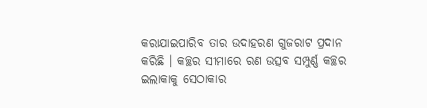କରାଯାଇପାରିବ ତାର ଉଦାହରଣ ଗୁଜରାଟ ପ୍ରଦାନ କରିଛି । କଚ୍ଛର ସୀମାରେ ରଣ ଉତ୍ସବ ସମ୍ପୁର୍ଣ୍ଣ କଚ୍ଛର ଇଲାକାକୁ ସେଠାକାର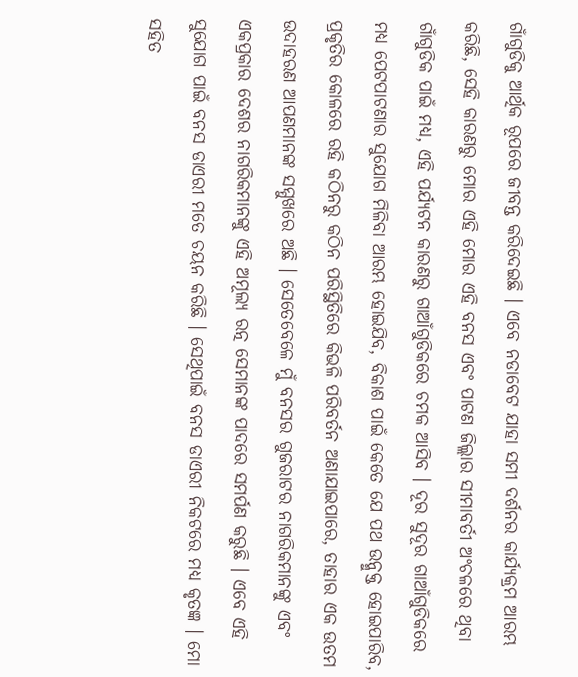ଗାଁଗୁଡିକୁ ଆର୍ଥିକ ରୂପରେ ଜୀବନ୍ତ କରିଦେଇଛି । ଏବେ ନଡାବେଟ ଯାହା ସମୀ ଦର୍ଶନର କାର୍ଯ୍ୟକ୍ରମ ଆରମ୍ଭ କରିଛି, ସେହି କାରଣରୁ ମୋର ଏହି ମୋର ଏହି ବନସ ଏବଂ ପାଟଣ ଜିଲ୍ଲାର ସୀମାବର୍ତୀ ଅଂଚଳରେ ଥିବା ଗାଁଗୁଡିକ ପାଇଁ ମଧ୍ୟ, ଏହି ପର୍ଯ୍ୟଟନ କାରଣରୁ ଗାଆଁଗୁଡିକରେ ଚମକ ଆସିବ । ଦୂର ସୁଦୂର ଗାଆଁଗୁଡିକରେ ମଧ୍ୟ ପେଟପାଟଣାର ସୁଯୋଗ ମିଳିବା ଆରମ୍ଭ ହୋଇଯିବ, ବିକାଶ ପାଇଁ କେତେ ଯେ ପଥ ଉନ୍ମୁକ୍ତ ହୋଇପାରିବ, ପ୍ରକୃତିର କୋଳରେ ରହି କଠିନରୁ କଠିନ ପରିସ୍ଥିତିରେ କିଭଳି ପରିବର୍ତନ ଅଣାଯାଇପାରେ, ତାହାର ଏକ ଉତମ ଉଦାହରଣ ଆପଣମାନଙ୍କ ସମ୍ମୁଖରେ ଅଛି । ସେତେବେଳେ ମୁଁ ବନସର ଗୁଜରାଟର ନାଗରିକମାନଙ୍କୁ ଏବଂ ଏକପ୍ରକାର ଦେଶର ନାଗରିକମାନଙ୍କୁ ଏହି ଅମୂଲ୍ୟ ରତ୍ନ ସେମାନଙ୍କ ପାଦରେ ସମର୍ପଣ କରୁଛି । ଏବେ ଏହି ସୁଯୋଗ ପାଇଁ ବନସ ଡାଏରୀ ମତେ ଚୟନ କରିଛି । ସେଥିପାଇଁ ବନସ ଡାଏରୀ ନିକଟରେ ମଧ୍ୟ କୃତଜ୍ଞ । ମୋ ସହିତ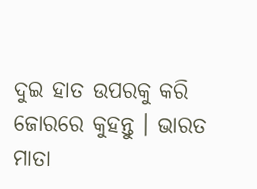ଦୁଇ ହାତ ଉପରକୁ କରି ଜୋରରେ କୁହନ୍ତୁ । ଭାରତ ମାତା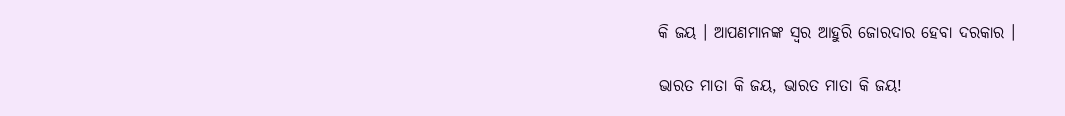କି ଜୟ । ଆପଣମାନଙ୍କ ସ୍ୱର ଆହୁରି ଜୋରଦାର ହେବା ଦରକାର ।

ଭାରତ ମାତା କି ଜୟ, ଭାରତ ମାତା କି ଜୟ!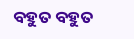ବହୁତ ବହୁତ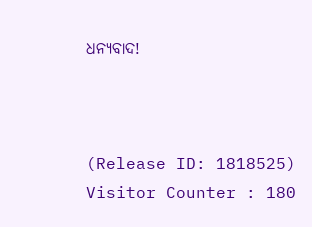ଧନ୍ୟବାଦ!



(Release ID: 1818525) Visitor Counter : 180